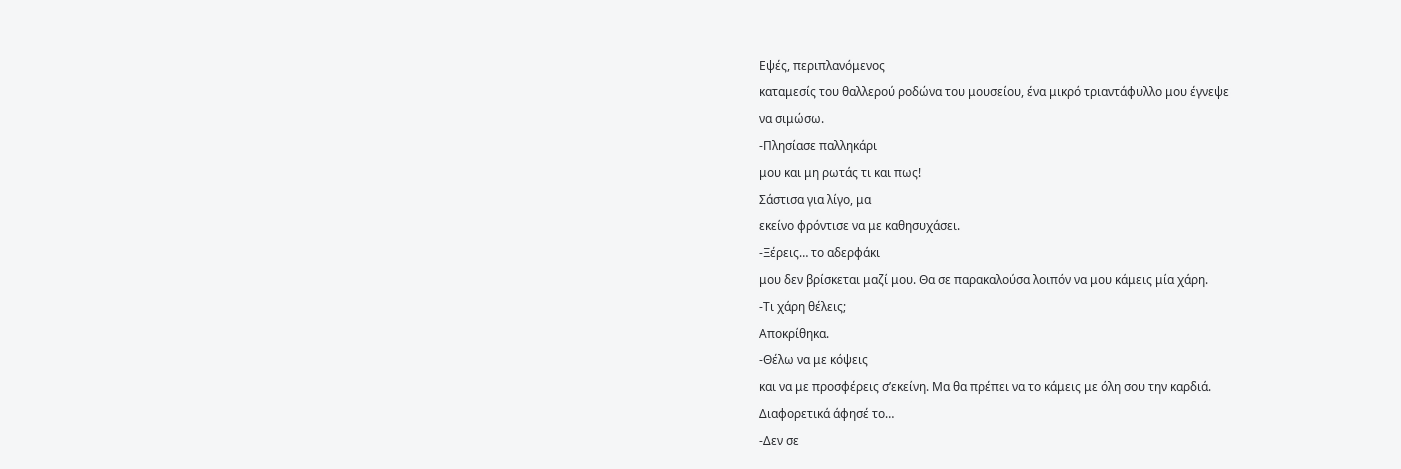Εψές, περιπλανόμενος
καταμεσίς του θαλλερού ροδώνα του μουσείου, ένα μικρό τριαντάφυλλο μου έγνεψε
να σιμώσω.
-Πλησίασε παλληκάρι
μου και μη ρωτάς τι και πως!
Σάστισα για λίγο, μα
εκείνο φρόντισε να με καθησυχάσει.
-Ξέρεις… το αδερφάκι
μου δεν βρίσκεται μαζί μου. Θα σε παρακαλούσα λοιπόν να μου κάμεις μία χάρη.
-Τι χάρη θέλεις;
Αποκρίθηκα.
-Θέλω να με κόψεις
και να με προσφέρεις σ’εκείνη. Μα θα πρέπει να το κάμεις με όλη σου την καρδιά.
Διαφορετικά άφησέ το…
-Δεν σε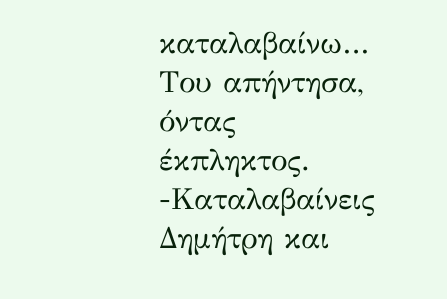καταλαβαίνω…
Του απήντησα, όντας έκπληκτος.
-Καταλαβαίνεις
Δημήτρη και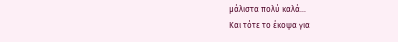μάλιστα πολύ καλά…
Και τότε το έκοψα για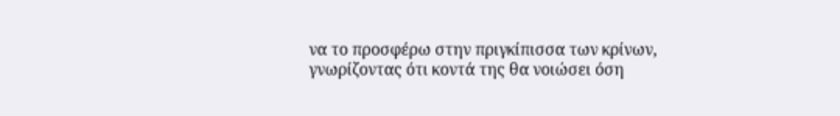να το προσφέρω στην πριγκίπισσα των κρίνων, γνωρίζοντας ότι κοντά της θα νοιώσει όση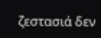ζεστασιά δεν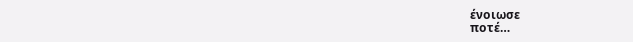ένοιωσε
ποτέ…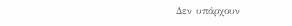Δεν υπάρχουν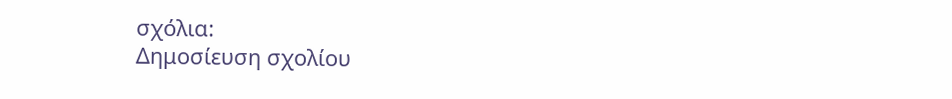σχόλια:
Δημοσίευση σχολίου